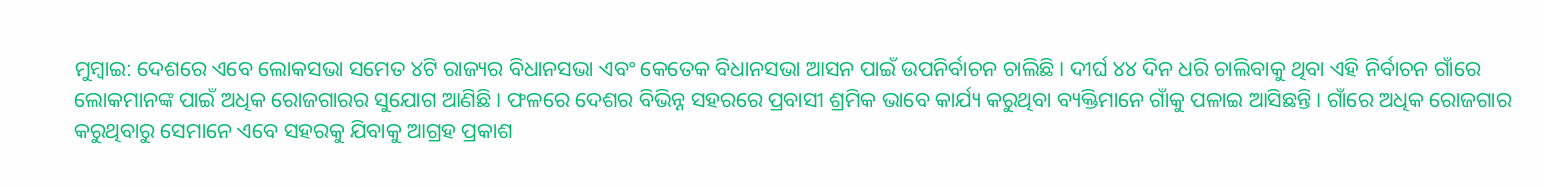ମୁମ୍ବାଇ: ଦେଶରେ ଏବେ ଲୋକସଭା ସମେତ ୪ଟି ରାଜ୍ୟର ବିଧାନସଭା ଏବଂ କେତେକ ବିଧାନସଭା ଆସନ ପାଇଁ ଉପନିର୍ବାଚନ ଚାଲିଛି। ଦୀର୍ଘ ୪୪ ଦିନ ଧରି ଚାଲିବାକୁ ଥିବା ଏହି ନିର୍ବାଚନ ଗାଁରେ ଲୋକମାନଙ୍କ ପାଇଁ ଅଧିକ ରୋଜଗାରର ସୁଯୋଗ ଆଣିଛି। ଫଳରେ ଦେଶର ବିଭିନ୍ନ ସହରରେ ପ୍ରବାସୀ ଶ୍ରମିକ ଭାବେ କାର୍ଯ୍ୟ କରୁଥିବା ବ୍ୟକ୍ତିମାନେ ଗାଁକୁ ପଳାଇ ଆସିଛନ୍ତି। ଗାଁରେ ଅଧିକ ରୋଜଗାର କରୁଥିବାରୁ ସେମାନେ ଏବେ ସହରକୁ ଯିବାକୁ ଆଗ୍ରହ ପ୍ରକାଶ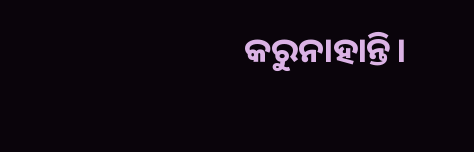କରୁନାହାନ୍ତି।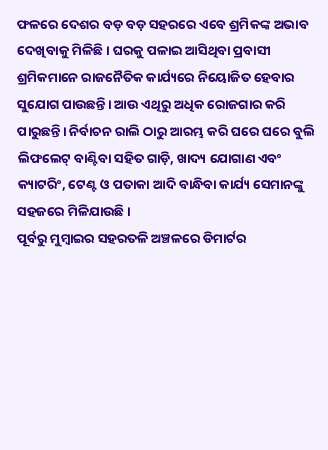ଫଳରେ ଦେଶର ବଡ଼ ବଡ଼ ସହରରେ ଏବେ ଶ୍ରମିକଙ୍କ ଅଭାବ ଦେଖିବାକୁ ମିଳିଛି। ଘରକୁ ପଳାଇ ଆସିଥିବା ପ୍ରବାସୀ ଶ୍ରମିକମାନେ ରାଜନୈତିକ କାର୍ଯ୍ୟରେ ନିୟୋଜିତ ହେବାର ସୁଯୋଗ ପାଉଛନ୍ତି। ଆଉ ଏଥିରୁ ଅଧିକ ରୋଜଗାର କରି ପାରୁଛନ୍ତି। ନିର୍ବାଚନ ରାଲି ଠାରୁ ଆରମ୍ଭ କରି ଘରେ ଘରେ ବୁଲି ଲିଫଲେଟ୍ ବାଣ୍ଟିବା ସହିତ ଗାଡ଼ି, ଖାଦ୍ୟ ଯୋଗାଣ ଏବଂ କ୍ୟାଟରିଂ, ଟେଣ୍ଟ ଓ ପତାକା ଆଦି ବାନ୍ଧିବା କାର୍ଯ୍ୟ ସେମାନଙ୍କୁ ସହଜରେ ମିଳିଯାଉଛି।
ପୂର୍ବରୁ ମୁମ୍ବାଇର ସହରତଳି ଅଞ୍ଚଳରେ ଡିମାର୍ଟର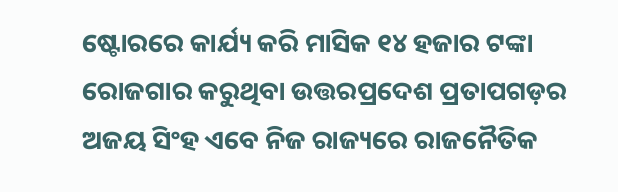ଷ୍ଟୋରରେ କାର୍ଯ୍ୟ କରି ମାସିକ ୧୪ ହଜାର ଟଙ୍କା ରୋଜଗାର କରୁଥିବା ଉତ୍ତରପ୍ରଦେଶ ପ୍ରତାପଗଡ଼ର ଅଜୟ ସିଂହ ଏବେ ନିଜ ରାଜ୍ୟରେ ରାଜନୈତିକ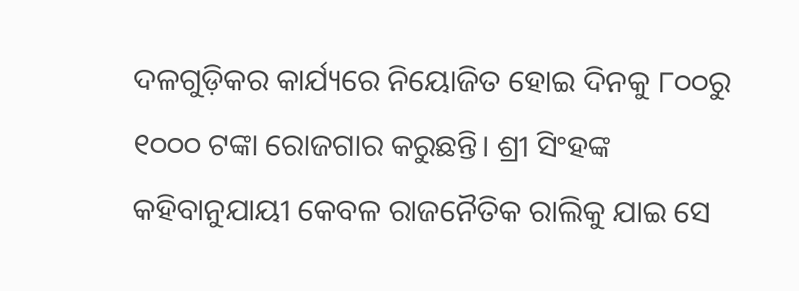ଦଳଗୁଡ଼ିକର କାର୍ଯ୍ୟରେ ନିୟୋଜିତ ହୋଇ ଦିନକୁ ୮୦୦ରୁ ୧୦୦୦ ଟଙ୍କା ରୋଜଗାର କରୁଛନ୍ତି। ଶ୍ରୀ ସିଂହଙ୍କ କହିବାନୁଯାୟୀ କେବଳ ରାଜନୈତିକ ରାଲିକୁ ଯାଇ ସେ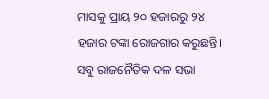ମାସକୁ ପ୍ରାୟ ୨୦ ହଜାରରୁ ୨୪ ହଜାର ଟଙ୍କା ରୋଜଗାର କରୁଛନ୍ତି। ସବୁ ରାଜନୈତିକ ଦଳ ସଭା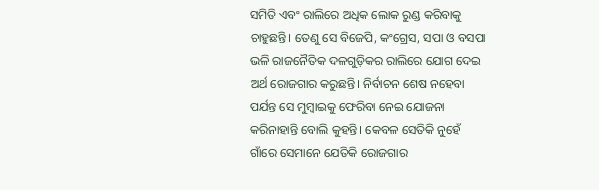ସମିତି ଏବଂ ରାଲିରେ ଅଧିକ ଲୋକ ରୁଣ୍ଡ କରିବାକୁ ଚାହୁଛନ୍ତି। ତେଣୁ ସେ ବିଜେପି, କଂଗ୍ରେସ, ସପା ଓ ବସପା ଭଳି ରାଜନୈତିକ ଦଳଗୁଡ଼ିକର ରାଲିରେ ଯୋଗ ଦେଇ ଅର୍ଥ ରୋଜଗାର କରୁଛନ୍ତି। ନିର୍ବାଚନ ଶେଷ ନହେବା ପର୍ଯନ୍ତ ସେ ମୁମ୍ବାଇକୁ ଫେରିବା ନେଇ ଯୋଜନା କରିନାହାନ୍ତି ବୋଲି କୁହନ୍ତି। କେବଳ ସେତିକି ନୁହେଁ ଗାଁରେ ସେମାନେ ଯେତିକି ରୋଜଗାର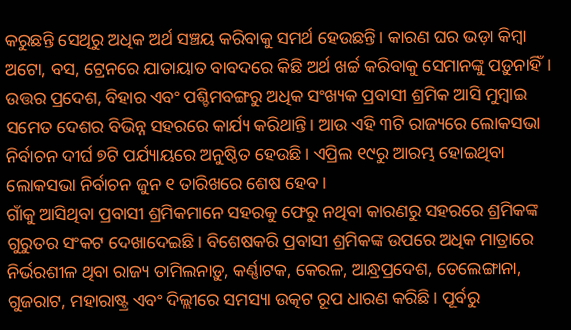କରୁଛନ୍ତି ସେଥିରୁ ଅଧିକ ଅର୍ଥ ସଞ୍ଚୟ କରିବାକୁ ସମର୍ଥ ହେଉଛନ୍ତି। କାରଣ ଘର ଭଡ଼ା କିମ୍ବା ଅଟୋ, ବସ, ଟ୍ରେନରେ ଯାତାୟାତ ବାବଦରେ କିଛି ଅର୍ଥ ଖର୍ଚ୍ଚ କରିବାକୁ ସେମାନଙ୍କୁ ପଡ଼ୁନାହିଁ। ଉତ୍ତର ପ୍ରଦେଶ, ବିହାର ଏବଂ ପଶ୍ଚିମବଙ୍ଗରୁ ଅଧିକ ସଂଖ୍ୟକ ପ୍ରବାସୀ ଶ୍ରମିକ ଆସି ମୁମ୍ବାଇ ସମେତ ଦେଶର ବିଭିନ୍ନ ସହରରେ କାର୍ଯ୍ୟ କରିଥାନ୍ତି। ଆଉ ଏହି ୩ଟି ରାଜ୍ୟରେ ଲୋକସଭା ନିର୍ବାଚନ ଦୀର୍ଘ ୭ଟି ପର୍ଯ୍ୟାୟରେ ଅନୁଷ୍ଠିତ ହେଉଛି। ଏପ୍ରିଲ ୧୯ରୁ ଆରମ୍ଭ ହୋଇଥିବା ଲୋକସଭା ନିର୍ବାଚନ ଜୁନ ୧ ତାରିଖରେ ଶେଷ ହେବ।
ଗାଁକୁ ଆସିଥିବା ପ୍ରବାସୀ ଶ୍ରମିକମାନେ ସହରକୁ ଫେରୁ ନଥିବା କାରଣରୁ ସହରରେ ଶ୍ରମିକଙ୍କ ଗୁରୁତର ସଂକଟ ଦେଖାଦେଇଛି। ବିଶେଷକରି ପ୍ରବାସୀ ଶ୍ରମିକଙ୍କ ଉପରେ ଅଧିକ ମାତ୍ରାରେ ନିର୍ଭରଶୀଳ ଥିବା ରାଜ୍ୟ ତାମିଲନାଡ଼ୁ, କର୍ଣ୍ଣାଟକ, କେରଳ, ଆନ୍ଧ୍ରପ୍ରଦେଶ, ତେଲେଙ୍ଗାନା, ଗୁଜରାଟ, ମହାରାଷ୍ଟ୍ର ଏବଂ ଦିଲ୍ଲୀରେ ସମସ୍ୟା ଉତ୍କଟ ରୂପ ଧାରଣ କରିଛି। ପୂର୍ବରୁ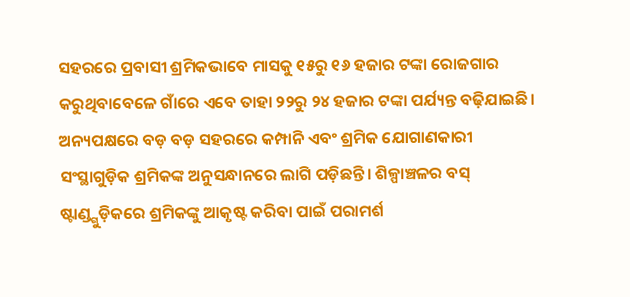ସହରରେ ପ୍ରବାସୀ ଶ୍ରମିକଭାବେ ମାସକୁ ୧୫ରୁ ୧୬ ହଜାର ଟଙ୍କା ରୋଜଗାର କରୁଥିବାବେଳେ ଗାଁରେ ଏବେ ତାହା ୨୨ରୁ ୨୪ ହଜାର ଟଙ୍କା ପର୍ଯ୍ୟନ୍ତ ବଢ଼ିଯାଇଛି। ଅନ୍ୟପକ୍ଷରେ ବଡ଼ ବଡ଼ ସହରରେ କମ୍ପାନି ଏବଂ ଶ୍ରମିକ ଯୋଗାଣକାରୀ ସଂସ୍ଥାଗୁଡ଼ିକ ଶ୍ରମିକଙ୍କ ଅନୁସନ୍ଧାନରେ ଲାଗି ପଡ଼ିଛନ୍ତି। ଶିଳ୍ପାଞ୍ଚଳର ବସ୍ ଷ୍ଟାଣ୍ଡ୍ଗୁଡ଼ିକରେ ଶ୍ରମିକଙ୍କୁ ଆକୃଷ୍ଟ କରିବା ପାଇଁ ପରାମର୍ଶ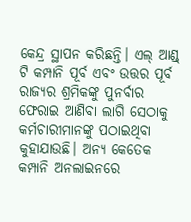କେନ୍ଦ୍ର ସ୍ଥାପନ କରିଛନ୍ତି। ଏଲ୍ ଆଣ୍ଡ୍ ଟି କମ୍ପାନି ପୂର୍ବ ଏବଂ ଉତ୍ତର ପୂର୍ବ ରାଜ୍ୟର ଶ୍ରମିକଙ୍କୁ ପୁନର୍ବାର ଫେରାଇ ଆଣିବା ଲାଗି ସେଠାକୁ କର୍ମଚାରୀମାନଙ୍କୁ ପଠାଇଥିବା କୁହାଯାଉଛି। ଅନ୍ୟ କେତେକ କମ୍ପାନି ଅନଲାଇନରେ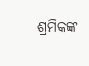ଶ୍ରମିକଙ୍କ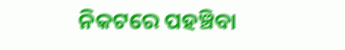ନିକଟରେ ପହଞ୍ଚିବା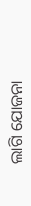ଲାଗି ଯୋଜନା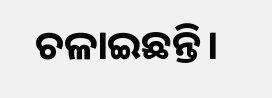ଚଳାଇଛନ୍ତି।